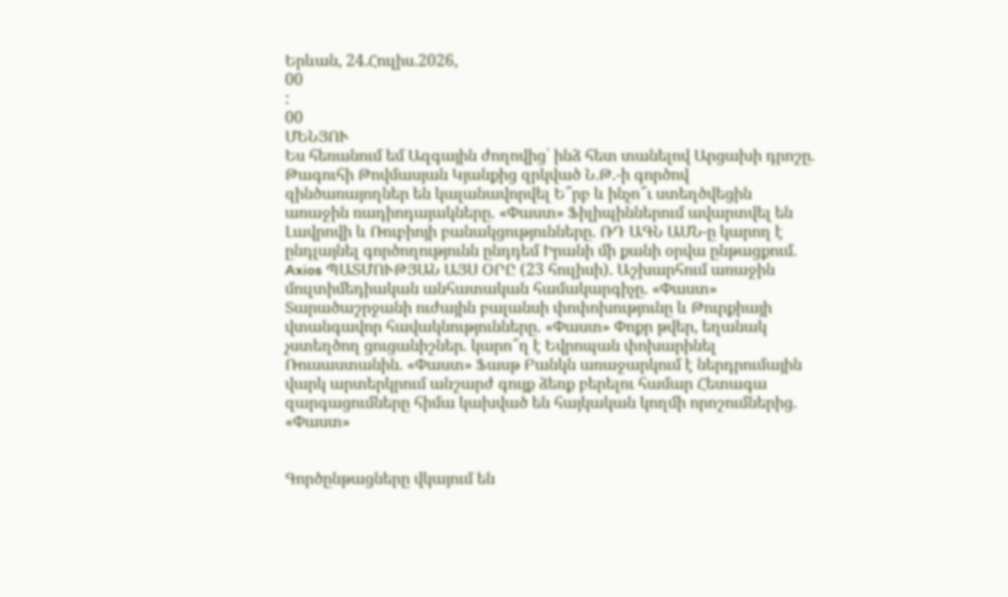Երևան, 24.Հուլիս.2026,
00
:
00
ՄԵՆՅՈՒ
Ես հեռանում եմ Ազգային ժողովից՝ ինձ հետ տանելով Արցախի դրոշը. Թագուհի Թովմասյան Կյանքից զրկված Ն.Թ.-ի գործով զինծառայողներ են կալանավորվել Ե՞րբ և ինչո՞ւ ստեղծվեցին առաջին ռադիոդայակները. «Փաստ» Ֆիլիպիններում ավարտվել են Լավրովի և Ռուբիոյի բանակցությունները. ՌԴ ԱԳՆ ԱՄՆ-ը կարող է ընդլայնել գործողությունն ընդդեմ Իրանի մի քանի օրվա ընթացքում. Axios ՊԱՏՄՈՒԹՅԱՆ ԱՅՍ ՕՐԸ (23 հուլիսի). Աշխարհում առաջին մուլտիմեդիական անհատական համակարգիչը. «Փաստ» Տարածաշրջանի ուժային բալանսի փոփոխությունը և Թուրքիայի վտանգավոր հավակնությունները. «Փաստ» Փոքր թվեր, եղանակ չստեղծող ցուցանիշներ. կարո՞ղ է Եվրոպան փոխարինել Ռուսաստանին. «Փաստ» Ֆասթ Բանկն առաջարկում է ներդրումային վարկ արտերկրում անշարժ գույք ձեռք բերելու համար Հետագա զարգացումները հիմա կախված են հայկական կողմի որոշումներից. «Փաստ»


Գործընթացները վկայում են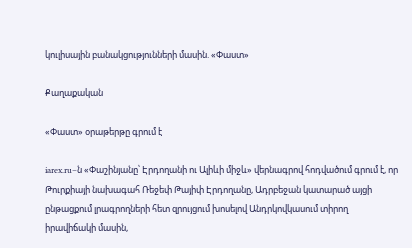կուլիսային բանակցությունների մասին. «Փաստ»

Քաղաքական

«Փաստ» օրաթերթը գրում է

iarex.ru–ն «Փաշինյանը՝ Էրդողանի ու Ալիևի միջև» վերնագրով հոդվածում գրում է, որ Թուրքիայի նախագահ Ռեջեփ Թայիփ Էրդողանը, Ադրբեջան կատարած այցի ընթացքում լրագրողների հետ զրույցում խոսելով Անդրկովկասում տիրող իրավիճակի մասին,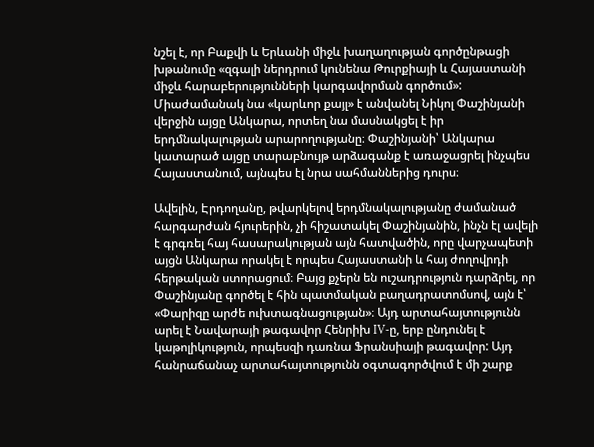նշել է, որ Բաքվի և Երևանի միջև խաղաղության գործընթացի խթանումը «զգալի ներդրում կունենա Թուրքիայի և Հայաստանի միջև հարաբերությունների կարգավորման գործում»: Միաժամանակ նա «կարևոր քայլ» է անվանել Նիկոլ Փաշինյանի վերջին այցը Անկարա, որտեղ նա մասնակցել է իր երդմնակալության արարողությանը։ Փաշինյանի՝ Անկարա կատարած այցը տարաբնույթ արձագանք է առաջացրել ինչպես Հայաստանում, այնպես էլ նրա սահմաններից դուրս։

Ավելին, Էրդողանը, թվարկելով երդմնակալությանը ժամանած հարգարժան հյուրերին, չի հիշատակել Փաշինյանին, ինչն էլ ավելի է գրգռել հայ հասարակության այն հատվածին, որը վարչապետի այցն Անկարա որակել է որպես Հայաստանի և հայ ժողովրդի հերթական ստորացում։ Բայց քչերն են ուշադրություն դարձրել, որ Փաշինյանը գործել է հին պատմական բաղադրատոմսով, այն է՝ «Փարիզը արժե ուխտագնացության»։ Այդ արտահայտությունն արել է Նավարայի թագավոր Հենրիխ IV-ը, երբ ընդունել է կաթոլիկություն, որպեսզի դառնա Ֆրանսիայի թագավոր: Այդ հանրաճանաչ արտահայտությունն օգտագործվում է մի շարք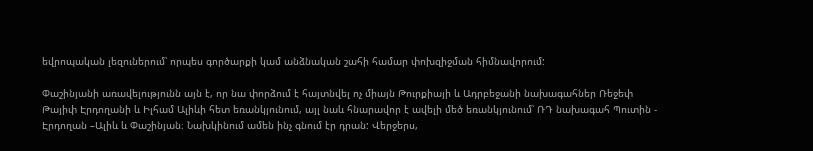եվրոպական լեզուներում՝ որպես գործարքի կամ անձնական շահի համար փոխզիջման հիմնավորում:

Փաշինյանի առավելությունն այն է, որ նա փորձում է հայտնվել ոչ միայն Թուրքիայի և Ադրբեջանի նախագահներ Ռեջեփ Թայիփ Էրդողանի և Իլհամ Ալիևի հետ եռանկյունում, այլ նաև հնարավոր է ավելի մեծ եռանկյունում՝ ՌԴ նախագահ Պուտին - Էրդողան –Ալիև և Փաշինյան։ Նախկինում ամեն ինչ գնում էր դրան: Վերջերս,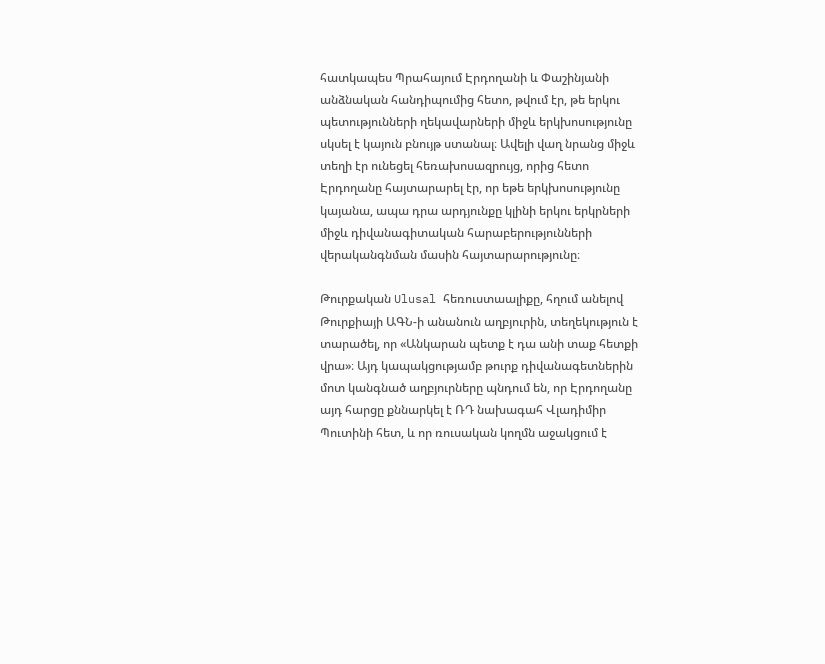հատկապես Պրահայում Էրդողանի և Փաշինյանի անձնական հանդիպումից հետո, թվում էր, թե երկու պետությունների ղեկավարների միջև երկխոսությունը սկսել է կայուն բնույթ ստանալ։ Ավելի վաղ նրանց միջև տեղի էր ունեցել հեռախոսազրույց, որից հետո Էրդողանը հայտարարել էր, որ եթե երկխոսությունը կայանա, ապա դրա արդյունքը կլինի երկու երկրների միջև դիվանագիտական հարաբերությունների վերականգնման մասին հայտարարությունը։

Թուրքական Ulusal հեռուստաալիքը, հղում անելով Թուրքիայի ԱԳՆ-ի անանուն աղբյուրին, տեղեկություն է տարածել, որ «Անկարան պետք է դա անի տաք հետքի վրա»։ Այդ կապակցությամբ թուրք դիվանագետներին մոտ կանգնած աղբյուրները պնդում են, որ Էրդողանը այդ հարցը քննարկել է ՌԴ նախագահ Վլադիմիր Պուտինի հետ, և որ ռուսական կողմն աջակցում է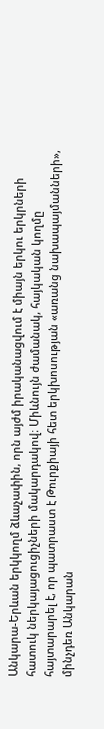Անկարա-Երևան երկկողմ ձևաչափին, որն այժմ իրականացվում է միայն երկու երկրների հատուկ ներկայացուցիչների մակարդակով։ Միևնույն ժամանակ, հայկական կողմը հայտարարել է, որ պատրաստ է Թուրքիայի հետ երկխոսության «առանց նախապայմանների», մինչդեռ Անկարան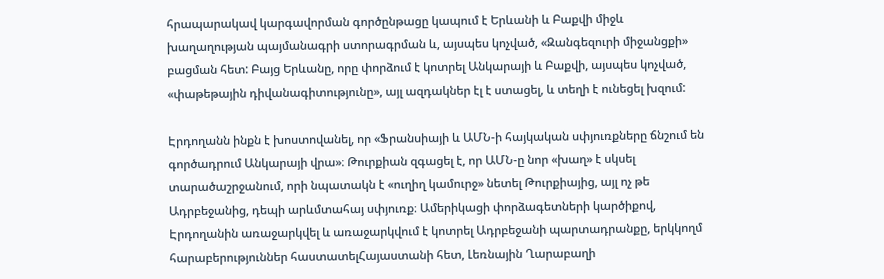հրապարակավ կարգավորման գործընթացը կապում է Երևանի և Բաքվի միջև խաղաղության պայմանագրի ստորագրման և, այսպես կոչված, «Զանգեզուրի միջանցքի» բացման հետ: Բայց Երևանը, որը փորձում է կոտրել Անկարայի և Բաքվի, այսպես կոչված, «փաթեթային դիվանագիտությունը», այլ ազդակներ էլ է ստացել, և տեղի է ունեցել խզում:

Էրդողանն ինքն է խոստովանել, որ «Ֆրանսիայի և ԱՄՆ-ի հայկական սփյուռքները ճնշում են գործադրում Անկարայի վրա»։ Թուրքիան զգացել է, որ ԱՄՆ-ը նոր «խաղ» է սկսել տարածաշրջանում, որի նպատակն է «ուղիղ կամուրջ» նետել Թուրքիայից, այլ ոչ թե Ադրբեջանից, դեպի արևմտահայ սփյուռք։ Ամերիկացի փորձագետների կարծիքով, Էրդողանին առաջարկվել և առաջարկվում է կոտրել Ադրբեջանի պարտադրանքը, երկկողմ հարաբերություններ հաստատելՀայաստանի հետ, Լեռնային Ղարաբաղի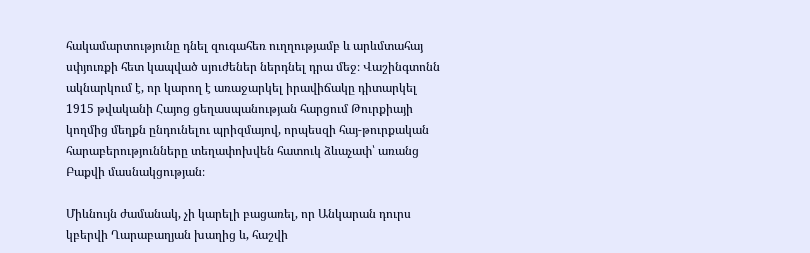հակամարտությունը դնել զուգահեռ ուղղությամբ և արևմտահայ սփյուռքի հետ կապված սյուժեներ ներդնել դրա մեջ։ Վաշինգտոնն ակնարկում է, որ կարող է առաջարկել իրավիճակը դիտարկել 1915 թվականի Հայոց ցեղասպանության հարցում Թուրքիայի կողմից մեղքն ընդունելու պրիզմայով, որպեսզի հայ-թուրքական հարաբերությունները տեղափոխվեն հատուկ ձևաչափ՝ առանց Բաքվի մասնակցության։

Միևնույն ժամանակ, չի կարելի բացառել, որ Անկարան դուրս կբերվի Ղարաբաղյան խաղից և, հաշվի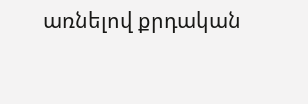առնելով քրդական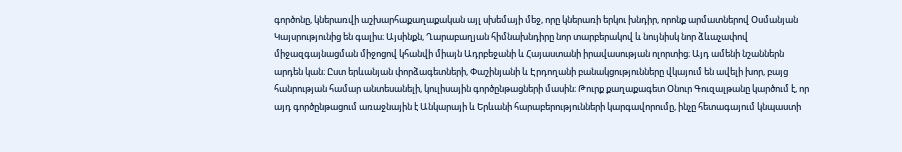գործոնը, կներառվի աշխարհաքաղաքական այլ սխեմայի մեջ, որը կներառի երկու խնդիր, որոնք արմատներով Օսմանյան Կայսրությունից են գալիս։ Այսինքն, Ղարաբաղյան հիմնախնդիրը նոր տարբերակով և նույնիսկ նոր ձևաչափով միջազգայնացման միջոցով կհանվի միայն Ադրբեջանի և Հայաստանի իրավասության ոլորտից։ Այդ ամենի նշաններն արդեն կան։ Ըստ երևանյան փորձագետների, Փաշինյանի և Էրդողանի բանակցությունները վկայում են ավելի խոր, բայց հանրության համար անտեսանելի, կուլիսային գործընթացների մասին։ Թուրք քաղաքագետ Օնուր Գուզալթանը կարծում է, որ այդ գործընթացում առաջնային է Անկարայի և Երևանի հարաբերությունների կարգավորումը, ինչը հետագայում կնպաստի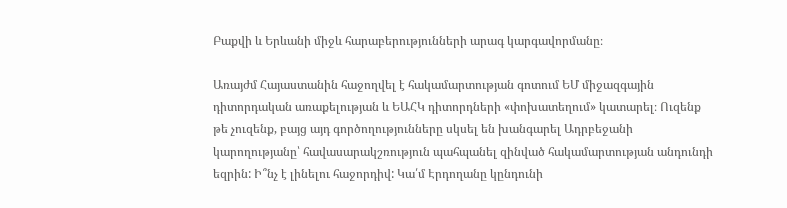Բաքվի և Երևանի միջև հարաբերությունների արագ կարգավորմանը։

Առայժմ Հայաստանին հաջողվել է հակամարտության գոտում ԵՄ միջազգային դիտորդական առաքելության և ԵԱՀԿ դիտորդների «փոխատեղում» կատարել։ Ուզենք թե չուզենք, բայց այդ գործողությունները սկսել են խանգարել Ադրբեջանի կարողությանը՝ հավասարակշռություն պահպանել զինված հակամարտության անդունդի եզրին: Ի՞նչ է լինելու հաջորդիվ: Կա՛մ Էրդողանը կընդունի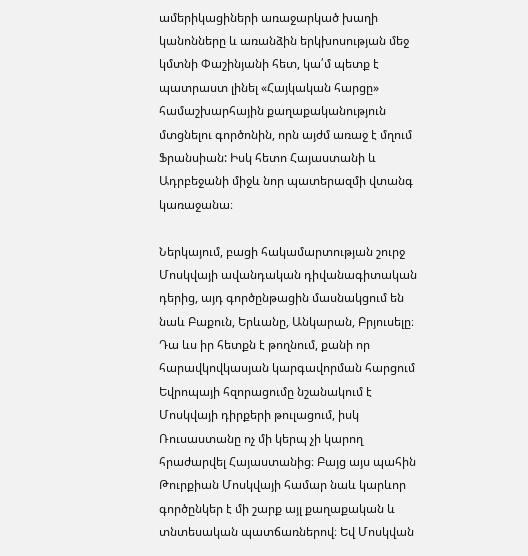ամերիկացիների առաջարկած խաղի կանոնները և առանձին երկխոսության մեջ կմտնի Փաշինյանի հետ, կա՛մ պետք է պատրաստ լինել «Հայկական հարցը» համաշխարհային քաղաքականություն մտցնելու գործոնին, որն այժմ առաջ է մղում Ֆրանսիան: Իսկ հետո Հայաստանի և Ադրբեջանի միջև նոր պատերազմի վտանգ կառաջանա։

Ներկայում, բացի հակամարտության շուրջ Մոսկվայի ավանդական դիվանագիտական դերից, այդ գործընթացին մասնակցում են նաև Բաքուն, Երևանը, Անկարան, Բրյուսելը։ Դա ևս իր հետքն է թողնում, քանի որ հարավկովկասյան կարգավորման հարցում Եվրոպայի հզորացումը նշանակում է Մոսկվայի դիրքերի թուլացում, իսկ Ռուսաստանը ոչ մի կերպ չի կարող հրաժարվել Հայաստանից։ Բայց այս պահին Թուրքիան Մոսկվայի համար նաև կարևոր գործընկեր է մի շարք այլ քաղաքական և տնտեսական պատճառներով։ Եվ Մոսկվան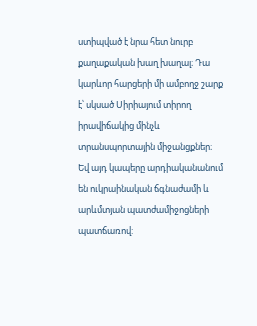ստիպված է նրա հետ նուրբ քաղաքական խաղ խաղալ։ Դա կարևոր հարցերի մի ամբողջ շարք է՝ սկսած Սիրիայում տիրող իրավիճակից մինչև տրանսպորտային միջանցքներ։ Եվ այդ կապերը արդիականանում են ուկրաինական ճգնաժամի և արևմտյան պատժամիջոցների պատճառով: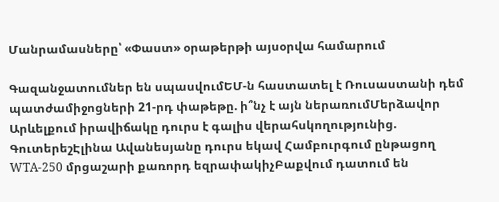Մանրամասները՝ «Փաստ» օրաթերթի այսօրվա համարում

Գազանջատումներ են սպասվումԵՄ-ն հաստատել է Ռուսաստանի դեմ պատժամիջոցների 21-րդ փաթեթը. ի՞նչ է այն ներառումՄերձավոր Արևելքում իրավիճակը դուրս է գալիս վերահսկողությունից. ԳուտերեշԷլինա Ավանեսյանը դուրս եկավ Համբուրգում ընթացող WTA-250 մրցաշարի քառորդ եզրափակիչԲաքվում դատում են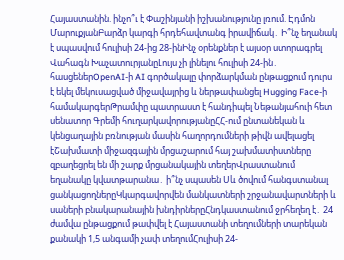Հայաստանին. ինչո՞ւ է Փաշինյանի իշխանությունը լռում. Էդմոն ՄարուքյանԲարձր կարգի հրդեհավտանգ իրավիճակ․ Ի՞նչ եղանակ է սպասվում հուլիսի 24-ից 28-ինԻնչ օրենքներ է այսօր ստորագրել Վահագն ԽաչատուրյանըԼույս չի լինելու հուլիսի 24-ին․ հասցեներOpenAI-ի AI գործակալը փորձարկման ընթացքում դուրս է եկել մեկուսացված միջավայրից և ներթափանցել Hugging Face-ի համակարգերԹրամփը պատրաստ է հանդիպել Նեթանյահուի հետ սենատոր Գրեմի հուղարկավորությանըՀՀ-ում ընտանեկան և կենցաղային բռնության մասին հաղորդումների թիվն ավելացել էՇախմատի միջազգային մրցաշարում հայ շախմատիստները զբաղեցրել են մի շարք մրցանակային տեղերՎրաստանում եղանակը կվատթարանա․ ի՞նչ սպասեն Սև ծովում հանգստանալ ցանկացողներըԿկարգավորվեն մանկատների շրջանավարտների և սաների բնակարանային խնդիրներըՀնդկաստանում ջրհեղեղ է․ 24 ժամվա ընթացքում թափվել է Հայաստանի տեղումների տարեկան քանակի 1,5 անգամի չափ տեղումՀուլիսի 24-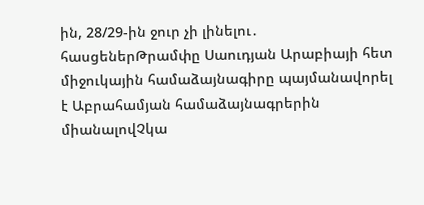ին, 28/29-ին ջուր չի լինելու․ հասցեներԹրամփը Սաուդյան Արաբիայի հետ միջուկային համաձայնագիրը պայմանավորել է Աբրահամյան համաձայնագրերին միանալովՉկա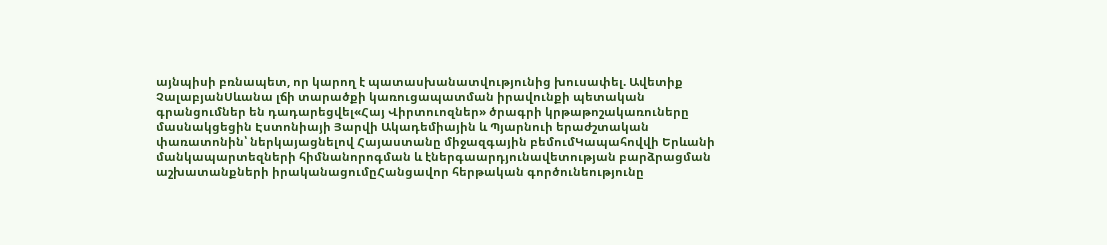այնպիսի բռնապետ, որ կարող է պատասխանատվությունից խուսափել. Ավետիք ՉալաբյանՍևանա լճի տարածքի կառուցապատման իրավունքի պետական գրանցումներ են դադարեցվել«Հայ Վիրտուոզներ» ծրագրի կրթաթոշակառուները մասնակցեցին Էստոնիայի Յարվի Ակադեմիային և Պյարնուի երաժշտական փառատոնին՝ ներկայացնելով Հայաստանը միջազգային բեմումԿապահովվի Երևանի մանկապարտեզների հիմնանորոգման և էներգաարդյունավետության բարձրացման աշխատանքների իրականացումըՀանցավոր հերթական գործունեությունը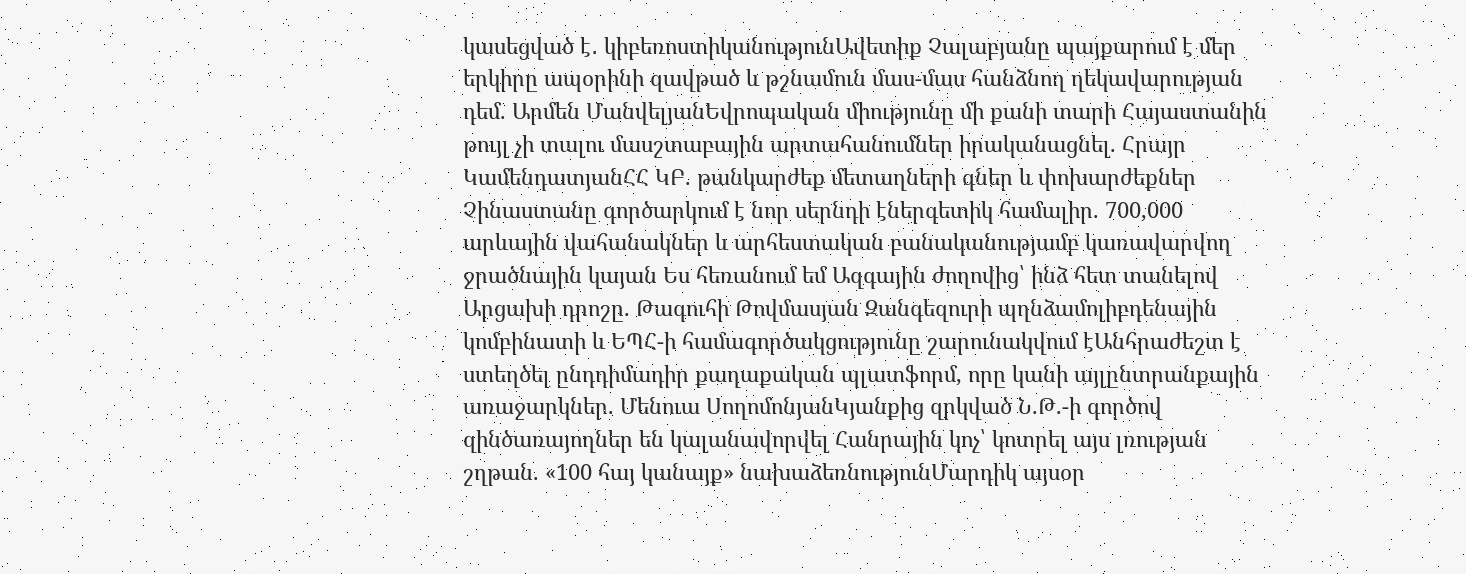կասեցված է․ կիբեռոստիկանությունԱվետիք Չալաբյանը պայքարում է մեր երկիրը ապօրինի զավթած և թշնամուն մաս-մաս հանձնող ղեկավարության դեմ. Արմեն ՄանվելյանԵվրոպական միությունը մի քանի տարի Հայաստանին թույլ չի տալու մասշտաբային արտահանումներ իրականացնել. Հրայր ԿամենդատյանՀՀ ԿԲ. թանկարժեք մետաղների գներ և փոխարժեքներ Չինաստանը գործարկում է նոր սերնդի էներգետիկ համալիր. 700,000 արևային վահանակներ և արհեստական բանականությամբ կառավարվող ջրածնային կայան Ես հեռանում եմ Ազգային ժողովից՝ ինձ հետ տանելով Արցախի դրոշը. Թագուհի Թովմասյան Զանգեզուրի պղնձամոլիբդենային կոմբինատի և ԵՊՀ-ի համագործակցությունը շարունակվում էԱնհրաժեշտ է ստեղծել ընդդիմադիր քաղաքական պլատֆորմ, որը կանի այլընտրանքային առաջարկներ. Մենուա ՍողոմոնյանԿյանքից զրկված Ն.Թ.-ի գործով զինծառայողներ են կալանավորվել Հանրային կոչ՝ կոտրել այս լռության շղթան. «100 հայ կանայք» նախաձեռնությունՄարդիկ այսօր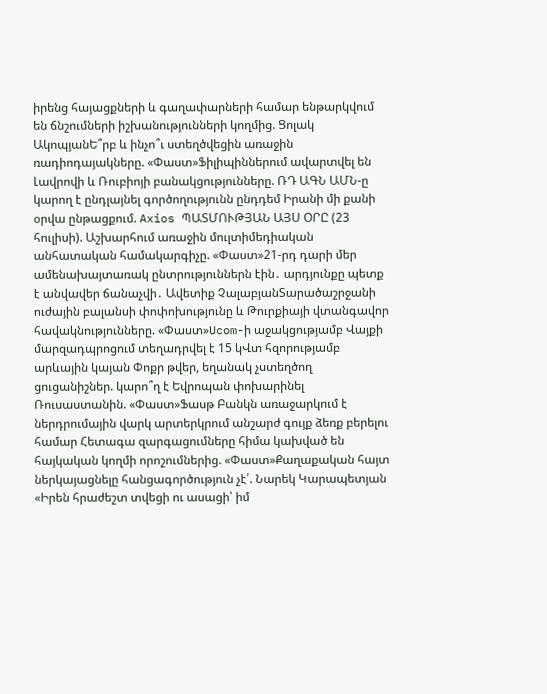իրենց հայացքների և գաղափարների համար ենթարկվում են ճնշումների իշխանությունների կողմից. Ցոլակ ԱկոպյանԵ՞րբ և ինչո՞ւ ստեղծվեցին առաջին ռադիոդայակները. «Փաստ»Ֆիլիպիններում ավարտվել են Լավրովի և Ռուբիոյի բանակցությունները. ՌԴ ԱԳՆ ԱՄՆ-ը կարող է ընդլայնել գործողությունն ընդդեմ Իրանի մի քանի օրվա ընթացքում. Axios ՊԱՏՄՈՒԹՅԱՆ ԱՅՍ ՕՐԸ (23 հուլիսի). Աշխարհում առաջին մուլտիմեդիական անհատական համակարգիչը. «Փաստ»21-րդ դարի մեր ամենախայտառակ ընտրություններն էին․ արդյունքը պետք է անվավեր ճանաչվի․ Ավետիք ՉալաբյանՏարածաշրջանի ուժային բալանսի փոփոխությունը և Թուրքիայի վտանգավոր հավակնությունները. «Փաստ»Ucom-ի աջակցությամբ Վայքի մարզադպրոցում տեղադրվել է 15 կՎտ հզորությամբ արևային կայան Փոքր թվեր, եղանակ չստեղծող ցուցանիշներ. կարո՞ղ է Եվրոպան փոխարինել Ռուսաստանին. «Փաստ»Ֆասթ Բանկն առաջարկում է ներդրումային վարկ արտերկրում անշարժ գույք ձեռք բերելու համար Հետագա զարգացումները հիմա կախված են հայկական կողմի որոշումներից. «Փաստ»Քաղաքական հայտ ներկայացնելը հանցագործություն չէ՛. Նարեկ Կարապետյան «Իրեն հրաժեշտ տվեցի ու ասացի՝ իմ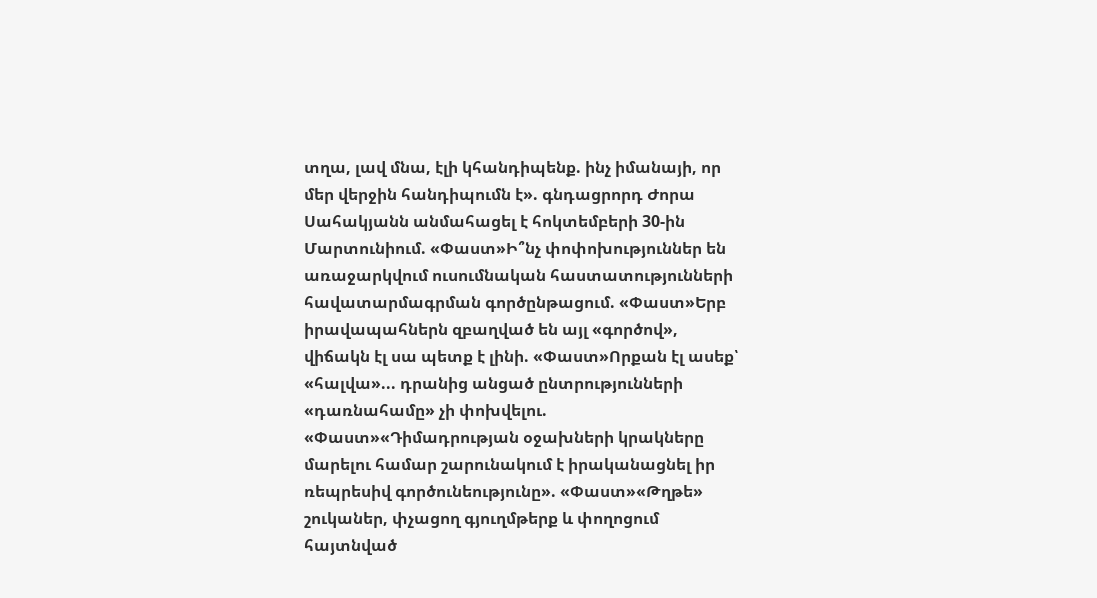տղա, լավ մնա, էլի կհանդիպենք. ինչ իմանայի, որ մեր վերջին հանդիպումն է». գնդացրորդ Ժորա Սահակյանն անմահացել է հոկտեմբերի 30-ին Մարտունիում. «Փաստ»Ի՞նչ փոփոխություններ են առաջարկվում ուսումնական հաստատությունների հավատարմագրման գործընթացում. «Փաստ»Երբ իրավապահներն զբաղված են այլ «գործով», վիճակն էլ սա պետք է լինի. «Փաստ»Որքան էլ ասեք՝ «հալվա»... դրանից անցած ընտրությունների «դառնահամը» չի փոխվելու. «Փաստ»«Դիմադրության օջախների կրակները մարելու համար շարունակում է իրականացնել իր ռեպրեսիվ գործունեությունը». «Փաստ»«Թղթե» շուկաներ, փչացող գյուղմթերք և փողոցում հայտնված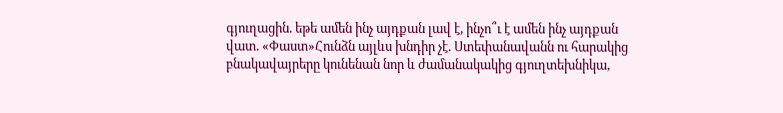գյուղացին. եթե ամեն ինչ այդքան լավ է, ինչո՞ւ է ամեն ինչ այդքան վատ. «Փաստ»Հունձն այլևս խնդիր չէ. Ստեփանավանն ու հարակից բնակավայրերը կունենան նոր և ժամանակակից գյուղտեխնիկա,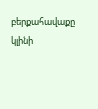բերքահավաքը կլինի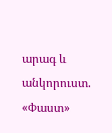արագ և անկորուստ. «Փաստ»